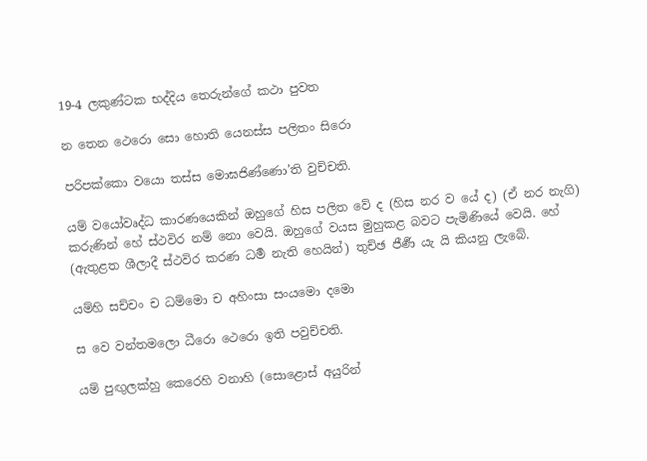19-4 ලකුණ්ටක භද්දිය තෙරුන්ගේ කථා පුවත

න තෙන ථෙරො සො හොති යෙනස්ස පලිතං සිරො

පරිපක්කො වයො තස්ස මොඝජිණ්ණො’ති වුච්චති.

යම් වයෝවෘද්ධ කාරණයෙකින් ඔහුගේ හිස පලිත වේ ද (හිස නර ව යේ ද) (ඒ නර නැගි) කරුණින් හේ ස්ථවිර නම් නො වෙයි. ඔහුගේ වයස මුහුකළ බවට පැමිණියේ වෙයි. හේ (ඇතුළත ශීලාදී ස්ථවිර කරණ ධර්‍ම නැති හෙයින්) තුච්ඡ ජීර්‍ණ යැ යි කියනු ලැබේ.

යම්හි සච්චං ච ධම්මො ච අහිංසා සංයමො දමො

ස වෙ වන්තමලො ධීරො ථෙරො ඉති පවුච්චති.

යම් පුඟුලක්හු කෙරෙහි වනාහි (සොළොස් අයුරින්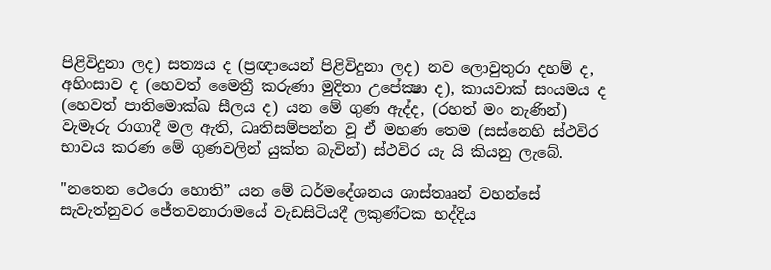පිළිවිදුනා ලද) සත්‍යය ද (ප්‍රඥායෙන් පිළිවිදුනා ලද) නව ලොවුතුරා දහම් ද, අහිංසාව ද (හෙවත් මෛත්‍රී කරුණා මුදිතා උපේක්‍ෂා ද), කායවාක් සංයමය ද (හෙවත් පාතිමොක්ඛ සීලය ද) යන මේ ගුණ ඇද්ද, (රහත් මං නැණින්) වැමෑරු රාගාදී මල ඇති, ධෘතිසම්පන්න වූ ඒ මහණ තෙම (සස්නෙහි ස්ථවිර භාවය කරණ මේ ගුණවලින් යුක්ත බැවින්) ස්ථවිර යැ යි කියනු ලැබේ.

"නතෙන ථෙරො හොති” යන මේ ධර්මදේශනය ශාස්තෲන් වහන්සේ සැවැත්නුවර ජේතවනාරාමයේ වැඩසිටියදී ලකුණ්ටක භද්දිය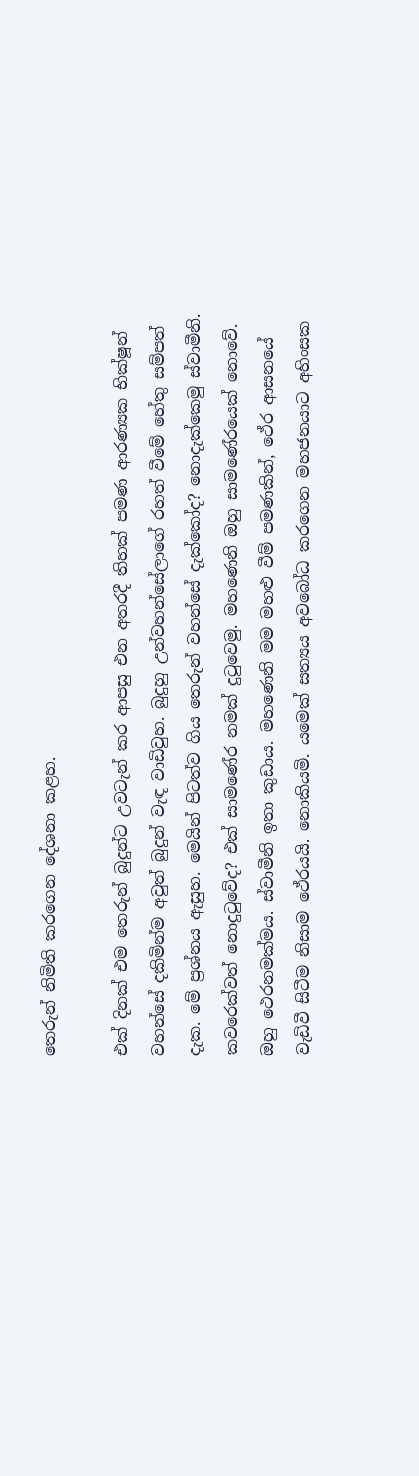තෙරුන් නිමිති කරගෙන දේශනා කළහ.

එක් දිනක් එම තෙරුන් බුදුන්ට උවටැන් කර ආපසු එන අතරදී තිහක් පමණ ආරණ්‍යක භික්ෂූන් වහන්සේ දකිමින්ම අවුත් බුදුන් වැඳ වාඩිවුහ. බුදුහු උන්වහන්සේලාගේ රහත් වීමේ හේතු සම්පත් දැක. මේ ප්‍රශ්නය ඇසුහ. මෙයින් පිටත්ව ගිය තෙරුන් වහන්සේ දැක්කෝද? නොදැක්කෙමු ස්වාමීනි. කවරෙක්වත් නොදුටුවේද? එක් සාමණේර නමක් දුටුවෙමු. මහණෙනි ඔහු සාමණේරයෙක් නොවේ. ඔහු ථෙරනමක්මය. ස්වාමීනි ඉතා කුඩාය. මහණෙනි මම මහළු වීම් පමණකින්, ථේර ආසනයේ වැඩිවී සිටීම නිසාම ථේරයයි. නොකියමි. යමෙක් සත්‍යය අවබෝධ කරගෙන මහජනයාට අහිංසක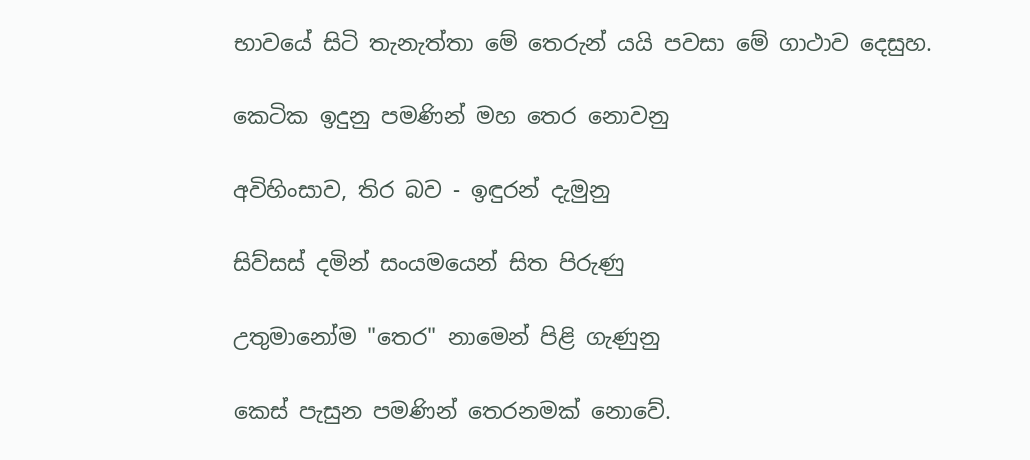භාවයේ සිටි තැනැත්තා මේ තෙරුන් යයි පවසා මේ ගාථාව දෙසුහ.

කෙටික ඉදුනු පමණින් මහ තෙර නොවනු

අවිහිංසාව, තිර බව - ඉඳුරන් දැමුනු

සිව්සස් දමින් සංයමයෙන් සිත පිරුණු

උතුමානෝම "තෙර" නාමෙන් පිළි ගැණුනු

කෙස් පැසුන පමණින් තෙරනමක් නොවේ.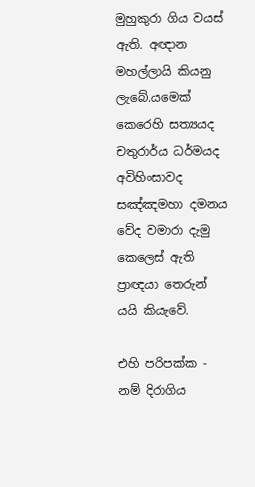මුහුකුරා ගිය වයස් ඇති. අඥාන මහල්ලායි කියනු ලැබේ.යමෙක් කෙරෙහි සත්‍යයද චතුරාර්ය ධර්මයද අවිහිංසාවද සඤ්ඤමහා දමනය වේද වමාරා දැමු කෙලෙස් ඇති ප්‍රාඥයා තෙරුන් යයි කියැවේ.

එහි පරිපක්ක - නම් දිරාගිය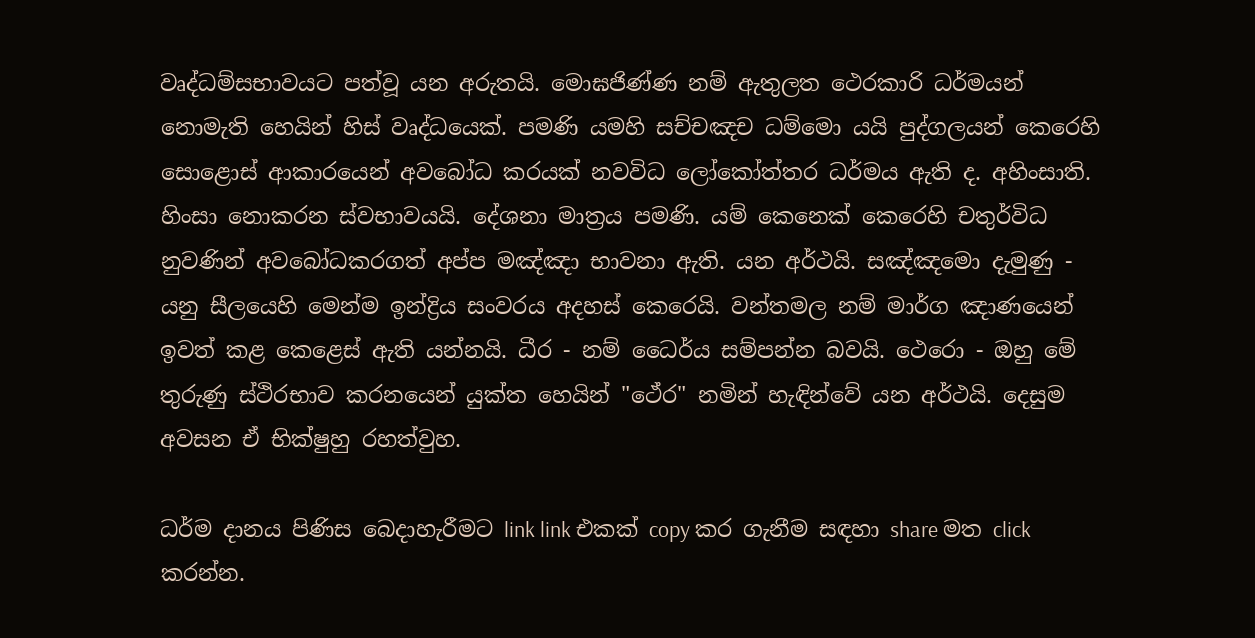වෘද්ධම්සභාවයට පත්වූ යන අරුතයි. මොඝජිණ්ණ නම් ඇතුලත ථෙරකාරි ධර්මයන් නොමැති හෙයින් හිස් වෘද්ධයෙක්. පමණි යමහි සච්චඤච ධම්මො යයි පුද්ගලයන් කෙරෙහි සොළොස් ආකාරයෙන් අවබෝධ කරයක් නවවිධ ලෝකෝත්තර ධර්මය ඇති ද. අහිංසාති. හිංසා නොකරන ස්වභාවයයි. දේශනා මාත්‍රය පමණි. යම් කෙනෙක් කෙරෙහි චතුර්විධ නුවණින් අවබෝධකරගත් අප්ප මඤ්ඤා භාවනා ඇති. යන අර්ථයි. සඤ්ඤමො දැමුණු - යනු සීලයෙහි මෙන්ම ඉන්ද්‍රිය සංවරය අදහස් කෙරෙයි. වන්තමල නම් මාර්ග ඤාණයෙන් ඉවත් කළ කෙළෙස් ඇති යන්නයි. ධීර - නම් ධෛර්ය සම්පන්න බවයි. ථෙරො - ඔහු මේ තුරුණු ස්ථිරභාව කරනයෙන් යුක්ත හෙයින් "ථේර" නමින් හැඳින්වේ යන අර්ථයි. දෙසුම අවසන ඒ භික්ෂුහු රහත්වුහ.

ධර්ම දානය පිණිස බෙදාහැරීමට link link එකක් copy කර ගැනීම සඳහා share මත click කරන්න.